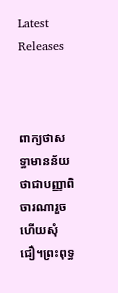Latest Releases



ពាក្យថាសទ្ធាមានន័យថាជាបញ្ញាពិចារណារួចហើយសុំជឿ។ព្រះពុទ្ធ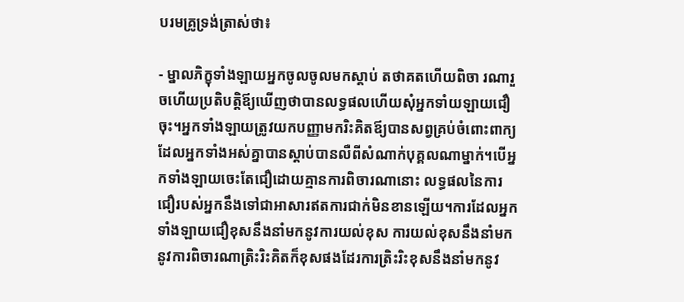បរមគ្រូទ្រង់ត្រាស់ថា៖

- ម្នាលភិក្ខុទាំងឡាយអ្នកចូលចូលមកស្តាប់ តថាគតហើយពិចា រណារួចហើយប្រតិបត្តិឪ្យឃើញថាបានលទ្ធផលហើយសុំអ្នកទាំយឡាយជឿចុះ។អ្នកទាំងឡាយត្រូវយកបញ្ញាមករិះគិតឪ្យបានសព្វគ្រប់ចំពោះពាក្យដែលអ្នកទាំងអស់គ្នាបានស្តាប់បានលឺពីសំណាក់បុគ្គលណាម្នាក់។បើអ្នកទាំងឡាយចេះតែជឿដោយគ្មានការពិចារណានោះ លទ្ធផលនៃការជឿរបស់អ្នកនឹងទៅជាអាសារឥតការជាក់មិនខានឡើយ។ការដែលអ្នកទាំងឡាយជឿខុសនឹងនាំមកនូវការយល់ខុស ការយល់ខុសនឹងនាំមកនូវការពិចារណាត្រិះរិះគិតក៏ខុសផងដែរការត្រិះរិះខុសនឹងនាំមកនូវ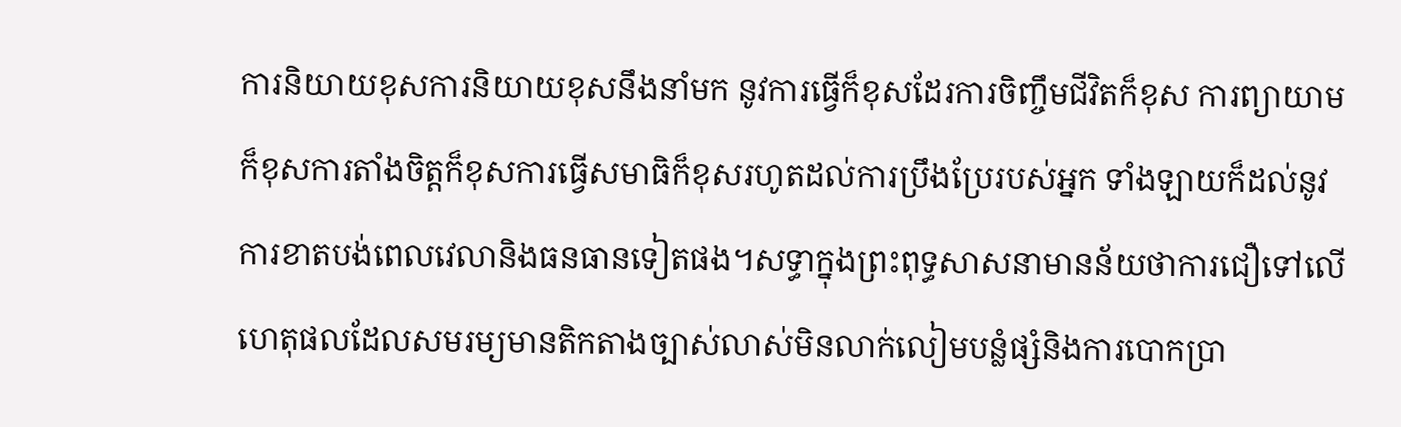ការនិយាយខុសការនិយាយខុសនឹងនាំមក នូវការធ្វើក៏ខុសដែរការចិញ្ចឹមជីវិតក៏ខុស ការព្យាយាមក៏ខុសការតាំងចិត្តក៏ខុសការធ្វើសមាធិក៏ខុសរហូតដល់ការប្រឹងប្រែរបស់អ្នក ទាំងឡាយក៏ដល់នូវការខាតបង់ពេលវេលានិងធនធានទៀតផង។សទ្ធាក្នុងព្រះពុទ្ធសាសនាមានន័យថាការជឿទៅលើហេតុផលដែលសមរម្យមានតិកតាងច្បាស់លាស់មិនលាក់លៀមបន្លំផ្សំនិងការបោកប្រា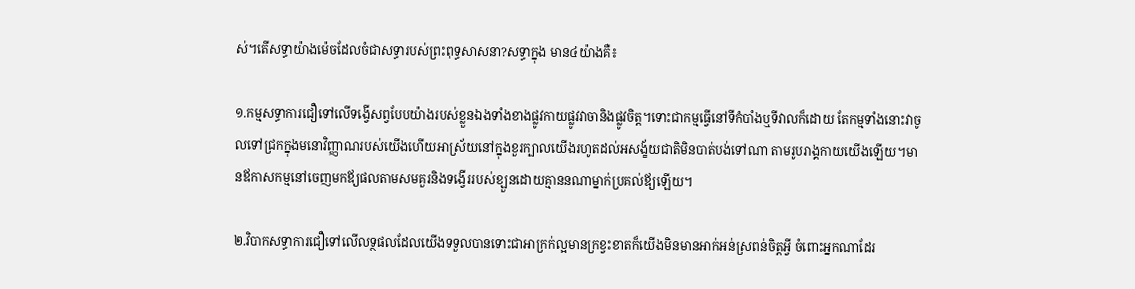ស់។តើសទ្ធាយ៉ាងម៉េចដែលចំជាសទ្ធារបស់ព្រះពុទ្ធសាសនា?សទ្ធាក្នុង មាន៤យ៉ាងគឺ៖

១.កម្មសទ្ធាការជឿទៅលើទង្វើសព្វបែបយ៉ាងរបស់ខ្លួនឯងទាំងខាងផ្លូវកាយផ្លូវវាចានិងផ្លូវចិត្ត។ទោះជាកម្មធ្វើនៅទីកំបាំងឬទីវាលក៏ដោយ តែកម្មទាំងនោះវាចូលទៅជ្រកក្នុងមនោវិញ្ញាណរបស់យើងហើយអាស្រ័យនៅក្នុងខួរក្បាលយើងរហូតដល់អសង្ខ័យជាតិមិនបាត់បង់ទៅណា តាមរូបរាង្គកាយយើងឡើយ។មានឪកាសកម្មនៅចេញមកឪ្យផលតាមសមគួរនិងទង្វើររបស់ខ្ឡួនដោយគ្មាននណាម្នាក់ប្រគល់ឪ្យឡើយ។

២.វិបាកសទ្ធាការជឿទៅលើលទ្ថផលដែលយើងទទួលបានទោះជាអាក្រក់ល្អមានក្រខ្វះខាតក៏យើងមិនមានអាក់អន់ស្រពន់ចិត្តអ្វី ចំពោះអ្នកណាដែរ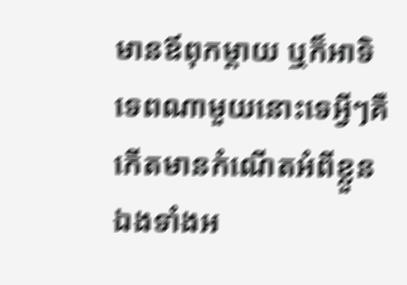មានឪពុកម្តាយ ឬក៏អាទិទេពណាមួយនោះទេអ្វីៗគឺកើតមានកំណើតអំពីខ្លួនឯងទាំងអ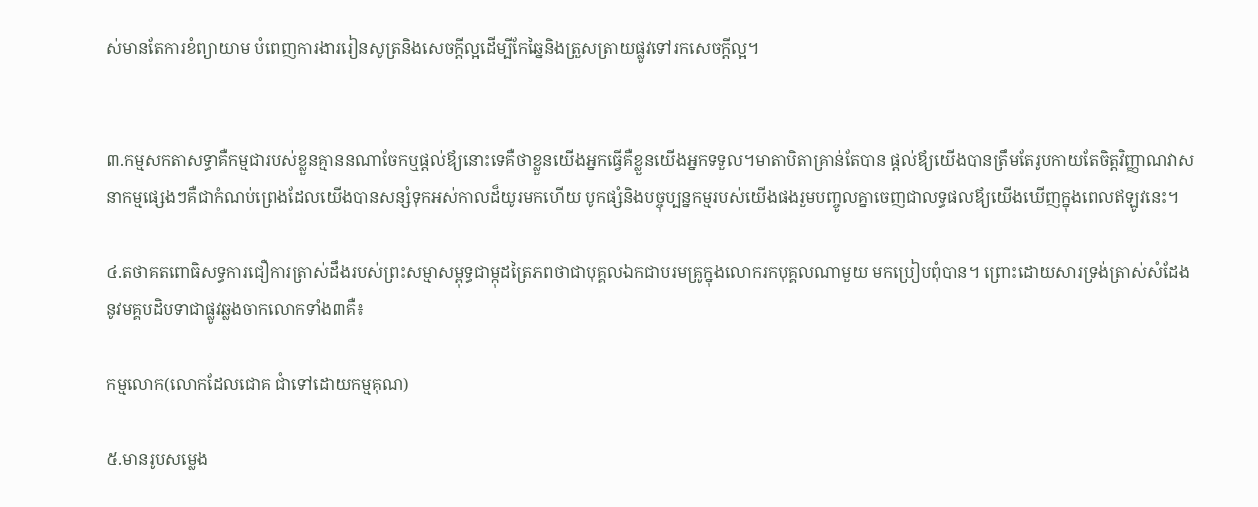ស់មានតែការខំព្យាយាម បំពេញការងាររៀនសូត្រនិងសេចក្តីល្អដើម្បីកែឆ្នៃនិងត្រួសត្រាយផ្លូវទៅរកសេចក្តីល្អ។


៣.កម្មសកតាសទ្ធាគឺកម្មជារបស់ខ្លួនគ្មាននណាចែកឬផ្តល់ឪ្យនោះទេគឺថាខ្លួនយើងអ្នកធ្វើគឺខ្លួនយើងអ្នកទទួល។មាតាបិតាគ្រាន់តែបាន ផ្តល់ឪ្យយើងបានត្រឹមតែរូបកាយតែចិត្តវិញ្ញាណវាសនាកម្មផ្សេងៗគឺជាកំណប់ព្រេងដែលយើងបានសន្សំទុកអស់កាលដ៏យូរមកហើយ បូកផ្សំនិងបច្ចុប្បន្នកម្មរបស់យើងផងរួមបញ្ចូលគ្នាចេញជាលទ្ធផលឪ្យយើងឃើញក្នុងពេលឥឡូវនេះ។

៤.តថាគតពោធិសទ្ធការជឿការត្រាស់ដឹងរបស់ព្រះសម្មាសម្ពុទ្ធជាម្កុដត្រៃភពថាជាបុគ្គលឯកជាបរមគ្រូក្នុងលោករកបុគ្គលណាមួយ មកប្រៀបពុំបាន។ ព្រោះដោយសារទ្រង់ត្រាស់សំដែងនូវមគ្គបដិបទាជាផ្លូវឆ្លងចាកលោកទាំង៣គឺ៖

កម្មលោក(លោកដែលជោគ ជាំទៅដោយកម្មគុណ)

៥.មានរូបសម្លេង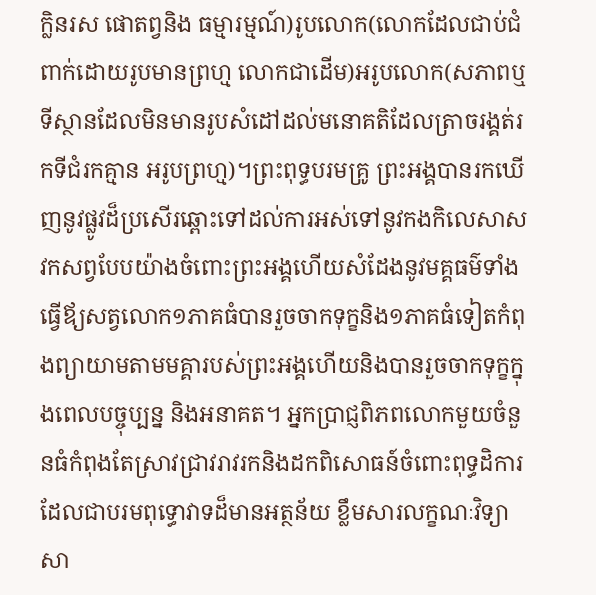ក្លិនរស ផោតព្វនិង ធម្មារម្មណ៍)រូបលោក(លោកដែលជាប់ជំពាក់ដោយរូបមានព្រហ្ម លោកជាដើម)អរូបលោក(សភាពឬទីស្ថានដែលមិនមានរូបសំដៅដល់មនោគតិដែលត្រាចរង្គត់រកទីជំរកគ្មាន អរូបព្រហ្ម)។ព្រះពុទ្ធបរមគ្រូ ព្រះអង្គបានរកឃើញនូវផ្លូវដ៏ប្រសើរឆ្ពោះទៅដល់ការអស់ទៅនូវកងកិលេសាសវកសព្វបែបយ៉ាងចំពោះព្រះអង្គហើយសំដែងនូវមគ្គធម៌ទាំង ធ្វើឪ្យសត្វលោក១ភាគធំបានរួចចាកទុក្ខនិង១ភាគធំទៀតកំពុងព្យាយាមតាមមគ្គារបស់ព្រះអង្គហើយនិងបានរួចចាកទុក្ខក្នុងពេលបច្ចុប្បន្ន និងអនាគត។ អ្នកប្រាជ្ញពិភពលោកមួយចំនួនធំកំពុងតែស្រាវជ្រាវរាវរកនិងដកពិសោធន៍ចំពោះពុទ្ធដិការដែលជាបរមពុទ្ធោវាទដ៏មានអត្ថន័យ ខ្លឹមសារលក្ខណៈវិទ្យាសា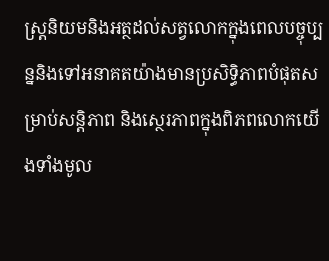ស្រ្តនិយមនិងអត្ថដល់សត្វលោកក្នុងពេលបច្ចុប្បន្ននិងទៅអនាគតយ៉ាងមានប្រសិទ្ធិភាពបំផុតសម្រាប់សន្តិភាព និងស្ថេរភាពក្នុងពិភពលោកយើងទាំងមូល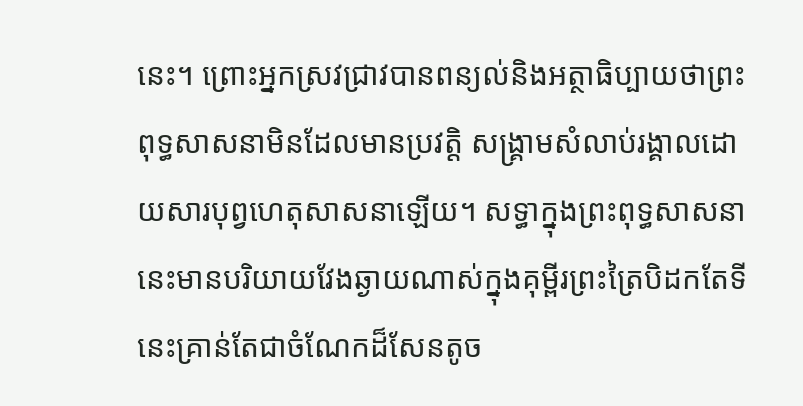នេះ។ ព្រោះអ្នកស្រវជ្រាវបានពន្យល់និងអត្ថាធិប្បាយថាព្រះពុទ្ធសាសនាមិនដែលមានប្រវត្តិ សង្រ្គាមសំលាប់រង្គាលដោយសារបុព្វហេតុសាសនាឡើយ។ សទ្ធាក្នុងព្រះពុទ្ធសាសនានេះមានបរិយាយវែងឆ្ងាយណាស់ក្នុងគុម្ពីរព្រះត្រៃបិដកតែទីនេះគ្រាន់តែជាចំណែកដ៏សែនតូច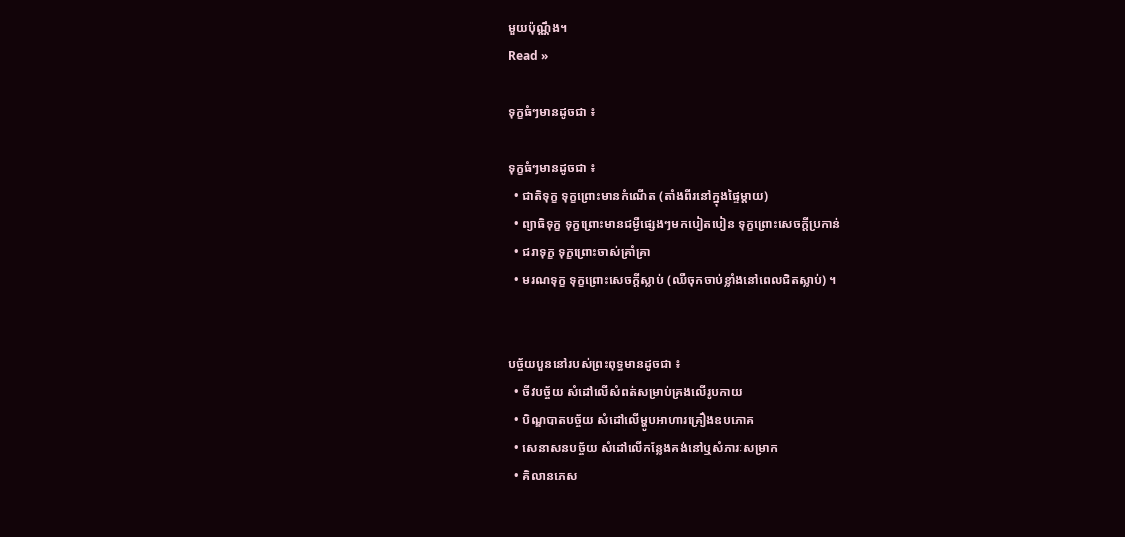មួយប៉ុណ្ណឹង។
Read »

ទុក្ខធំៗមានដូចជា ៖

ទុក្ខធំៗមានដូចជា ៖
  • ជាតិទុក្ខ ទុក្ខព្រោះមានកំណើត (តាំងពីរនៅក្នុងផ្ទៃម្តាយ)
  • ព្យាធិទុក្ខ ទុក្ខព្រោះមានជម្ងឺផ្សេងៗមកបៀតបៀន ទុក្ខព្រោះសេចក្ដីប្រកាន់
  • ជរាទុក្ខ ទុក្ខព្រោះចាស់គ្រាំគ្រា
  • មរណទុក្ខ ទុក្ខព្រោះសេចក្តីស្លាប់ (ឈឺចុកចាប់ខ្លាំងនៅពេលជិតស្លាប់) ។


បច្ច័យបួននៅរបស់ព្រះពុទ្ធមានដូចជា ៖
  • ចីវបច្ច័យ សំដៅលើសំពត់សម្រាប់គ្រងលើរូបកាយ
  • បិណ្ឌបាតបច្ច័យ សំដៅលើម្ហូបអាហារគ្រឿងឧបភោគ
  • សេនាសនបច្ច័យ សំដៅលើកន្លែងគង់នៅឬសំភារៈសម្រាក
  • គិលានភេស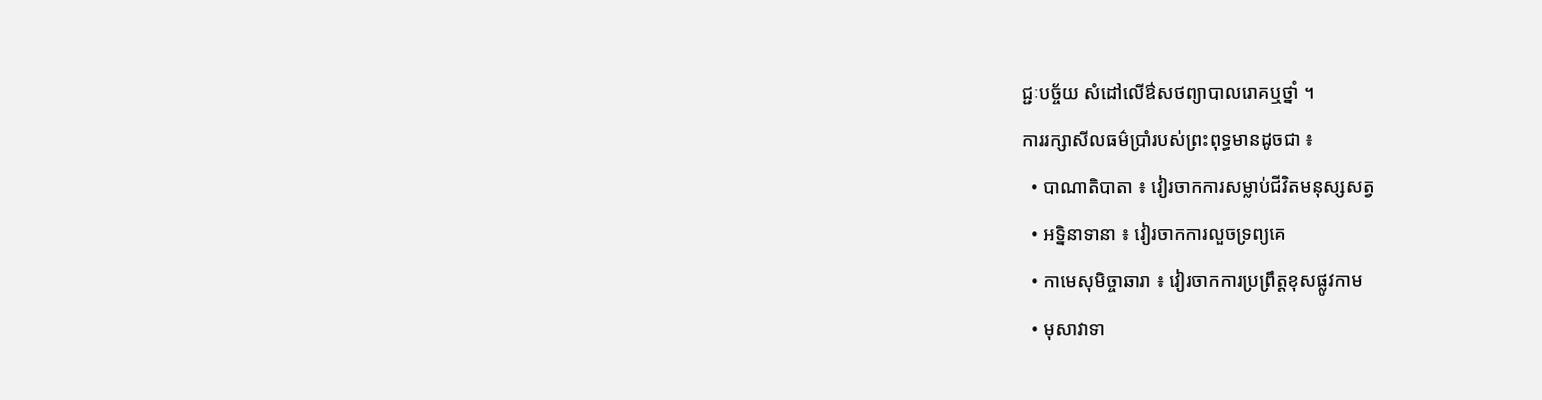ជ្ជៈបច្ច័យ សំដៅលើឳសថព្យាបាលរោគឬថ្នាំ ។
ការរក្សាសីលធម៌ប្រាំរបស់ព្រះពុទ្ធមានដូចជា ៖
  • បាណាតិបាតា ៖ វៀរចាកការសម្លាប់ជីវិតមនុស្សសត្វ
  • អទ្និនាទានា ៖ វៀរចាកការលួចទ្រព្យគេ
  • កាមេសុមិច្ចាឆារា ៖ វៀរចាកការប្រព្រឹត្តខុសផ្លូវកាម
  • មុសាវាទា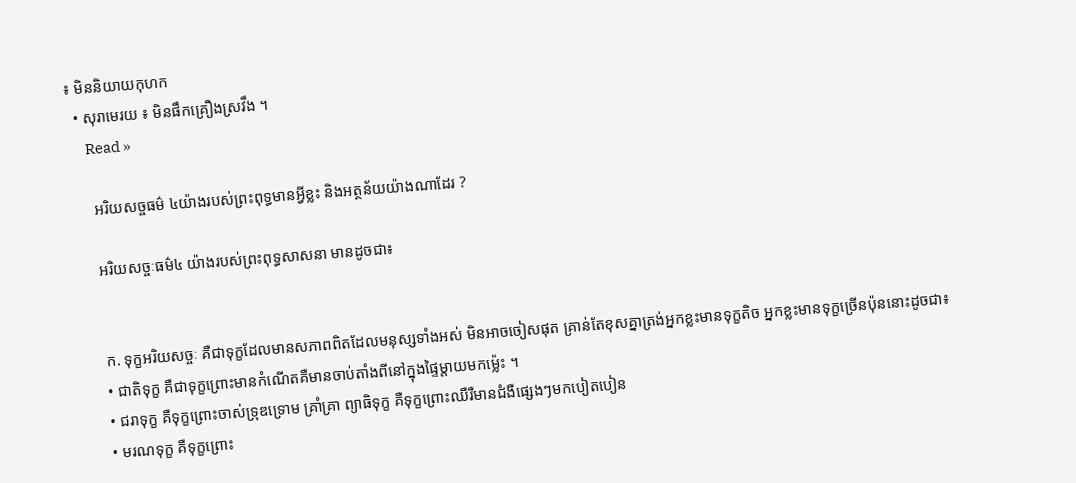៖ មិននិយាយកុហក
  • សុរាមេរយ ៖ មិនផឹកគ្រឿងស្រវឹង ។
      Read »

      អរិយសច្ចធម៌ ៤យ៉ាងរបស់ព្រះពុទ្ធមានអ្វីខ្លះ និងអត្ថន័យយ៉ាងណាដែរ ?

      អរិយសច្ចៈធម៌៤ យ៉ាងរបស់ព្រះពុទ្ធសាសនា មានដូចជា៖


      ក. ទុក្ខអរិយសច្ចៈ គឺជាទុក្ខដែលមានសភាពពិតដែលមនុស្សទាំងអស់ មិនអាចចៀសផុត គ្រាន់តែខុសគ្នាត្រង់អ្នកខ្លះមានទុក្ខតិច អ្នកខ្លះមានទុក្ខច្រើនប៉ុននោះដូចជា៖
      • ជាតិទុក្ខ គឺជាទុក្ខព្រោះមានកំណើតគឺមានចាប់តាំងពីនៅក្នុងផ្ទៃម្តាយមកម៉្លេះ ។
      • ជរាទុក្ខ គឺទុក្ខព្រោះចាស់ទ្រុឌទ្រោម គ្រាំគ្រា ព្យាធិទុក្ខ គឺទុក្ខព្រោះឈឺរឺមានជំងឺផ្សេងៗមកបៀតបៀន
      • មរណទុក្ខ គឺទុក្ខព្រោះ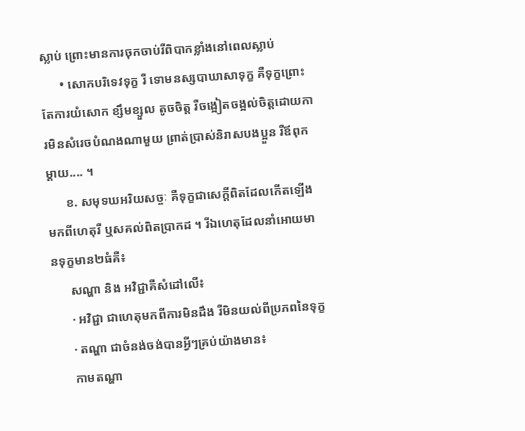ស្លាប់ ព្រោះមានការចុកចាប់រឺពិបាកខ្លាំងនៅពេលស្លាប់
      • សោកបរិទេវទុក្ខ រឺ ទោមនស្សបាឃាសាទុក្ខ គឺទុក្ខព្រោះតែការយំសោក ខ្សឹមខ្សួល តូចចិត្ត រឺចង្អៀតចង្អល់ចិត្តដោយការមិនសំរេចបំណងណាមួយ ព្រាត់ប្រាស់និរាសបងប្អួន រឺឪពុកម្តាយ.... ។
      ខ. សមុទឃអរិយសច្ចៈ គឺទុក្ខជាសេក្តីពិតដែលកើតឡើងមកពីហេតុរឺ ឬសគល់ពិតប្រាកដ ។ រីឯហេតុដែលនាំអោយមានទុក្ខមាន២ធំគឺ៖
      សណ្ហា និង អវិជ្ជាគឺសំដៅលើ៖
      · អវិជ្ជា ជាហេតុមកពីការមិនដឹង រឺមិនយល់ពីប្រភពនៃទុក្ខ
      · តណ្ហា ជាចំនង់ចង់បានអ្វីៗគ្រប់យ៉ាងមាន៖
      កាមតណ្ហា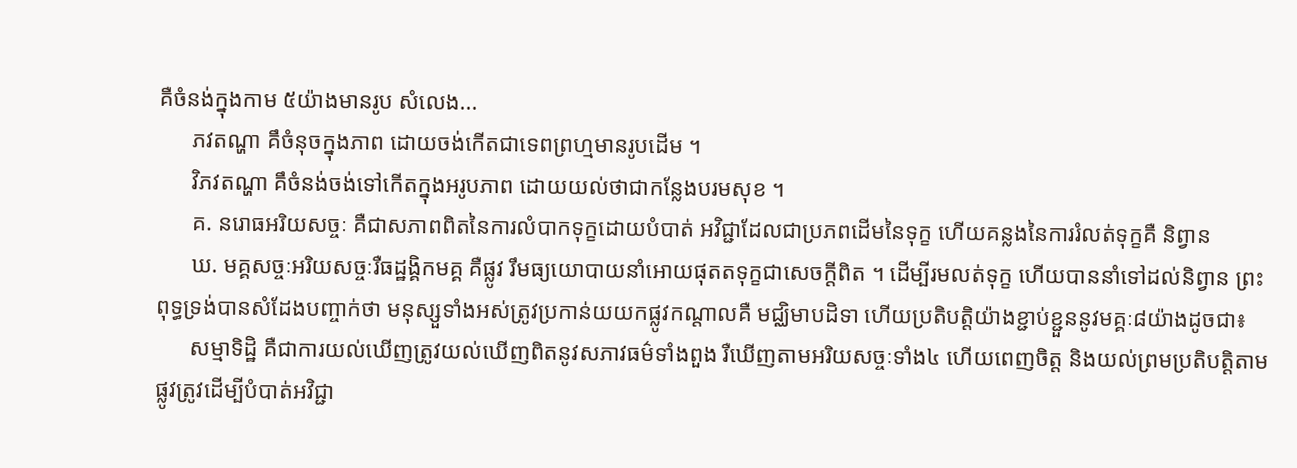គឺចំនង់ក្នុងកាម ៥យ៉ាងមានរូប សំលេង...
      ភវតណ្ហា គឹចំនុចក្នុងភាព ដោយចង់កើតជាទេពព្រហ្មមានរូបដើម ។
      វិភវតណ្ហា គឹចំនង់ចង់ទៅកើតក្នុងអរូបភាព ដោយយល់ថាជាកន្លែងបរមសុខ ។
      គ. នរោធអរិយសច្ចៈ គឺជាសភាពពិតនៃការលំបាកទុក្ខដោយបំបាត់ អវិជ្ជាដែលជាប្រភពដើមនៃទុក្ខ ហើយគន្លងនៃការរំលត់ទុក្ខគឺ និព្វាន
      ឃ. មគ្គសច្ចៈអរិយសច្ចៈរឺធដ្ឋង្គិកមគ្គ គឺផ្លូវ រឹមធ្យយោបាយនាំអោយផុតតទុក្ខជាសេចក្តីពិត ។ ដើម្បីរមលត់ទុក្ខ ហើយបាននាំទៅដល់និព្វាន ព្រះពុទ្ធទ្រង់បានសំដែងបញ្ចាក់ថា មនុស្សួទាំងអស់ត្រូវប្រកាន់យយកផ្លូវកណ្តាលគឺ មជ្ឈិមាបដិទា ហើយប្រតិបត្តិយ៉ាងខ្ជាប់ខ្ជួននូវមគ្គៈ៨យ៉ាងដូចជា៖
      សម្មាទិដ្ឋិ គឺជាការយល់ឃើញត្រូវយល់ឃើញពិតនូវសភាវធម៌ទាំងពួង រឺឃើញតាមអរិយសច្ចៈទាំង៤ ហើយពេញចិត្ត និងយល់ព្រមប្រតិបត្តិតាមផ្លូវត្រូវដើម្បីបំបាត់អវិជ្ជា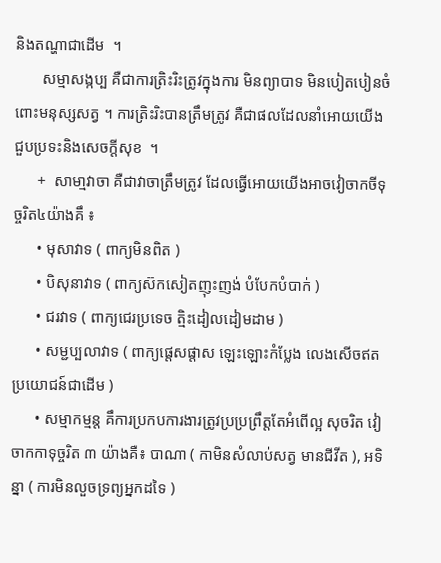និងតណ្ហាជាដើម  ។
       សម្មាសង្កប្ប គឺជាការត្រិះរិះត្រូវក្នុងការ មិនព្យាបាទ មិនបៀតបៀនចំពោះមនុស្សសត្វ ។ ការត្រិះរិះបានត្រឹមត្រូវ គឺជាផលដែលនាំអោយយើងជួបប្រទះនិងសេចក្តីសុខ  ។
      +  សាមា្មវាចា គឺជាវាចាត្រឹមត្រូវ ដែលធ្វើអោយយើងអាចវៀចាកចីទុច្ចរិត៤យ៉ាងគឹ ៖
      • មុសាវាទ ( ពាក្យមិនពិត )
      • បិសុនាវាទ ( ពាក្យស៊កសៀតញុះញង់ បំបែកបំបាក់ )
      • ជរវាទ ( ពាក្យជេរប្រទេច ត្មិះដៀលដៀមដាម )
      • សម្ជប្បលាវាទ ( ពាក្យផ្តេសផ្តាស ឡេះឡោះកំប្លែង លេងសើចឥតប្រយោជន៍ជាដើម )
      • សម្មាកម្មន្ត គឹការប្រកបការងារត្រូវប្រប្រព្រឹត្តតែអំពើល្អ សុចរិត វៀចាកកាទុច្ចរិត ៣ យ៉ាងគឺ៖ បាណា ( កាមិនសំលាប់សត្វ មានជីវីត ), អទិន្នា ( ការមិនលួចទ្រព្យអ្នកដទៃ )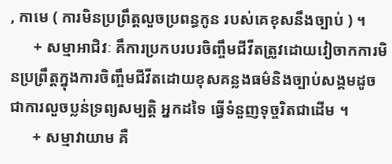, កាមេ ( ការមិនប្រព្រឹត្តលួចប្រពន្ធកូន របស់គេខុសនឹងច្បាប់ ) ។
      + សម្មាអាជិវៈ គឹការប្រកបរបរចិញ្ចឹមជីវីតត្រូវដោយវៀចាកការមិនប្រព្រឹត្តក្នុងការចិញ្ចឹមជីវីតដោយខុសគន្លងធម៌និងច្បាប់សង្គមដូចជាការលួចប្លន់ទ្រព្យសម្បត្តិ អ្នកដទៃ ធ្វើទំនួញទុច្ចរិតជាដើម ។
      + សម្មាវាយាម គឺ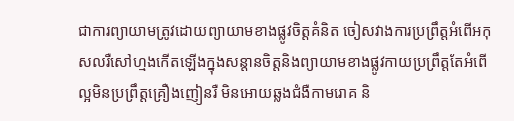ជាការព្យាយាមត្រូវដោយព្យាយាមខាងផ្លូវចិត្តគំនិត ចៀសវាងការប្រព្រឹត្តអំពើអកុសលរឺសៅហ្មងកើតឡើងក្នុងសន្តានចិត្តនិងព្យាយាមខាងផ្លូវកាយប្រព្រឹត្តតែអំពើល្អមិនប្រព្រឹត្តគ្រឿងញៀនរឺ មិនអោយឆ្លងជំងឺកាមរោគ និ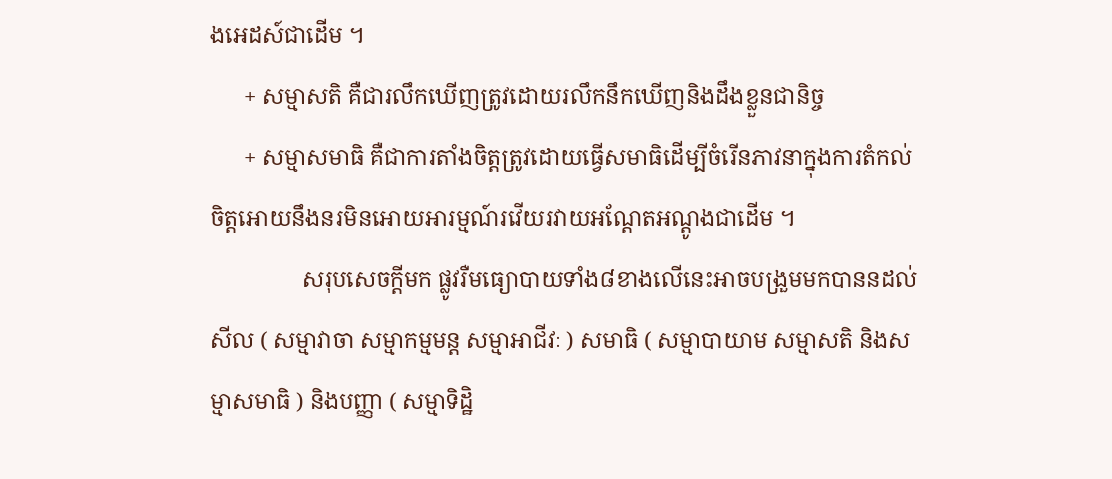ងអេដស៍ជាដើម ។
      + សម្មាសតិ គឺជារលឹកឃើញត្រូវដោយរលឹកនឹកឃើញនិងដឹងខ្លួនជានិច្ច
      + សម្មាសមាធិ គឺជាការតាំងចិត្តត្រូវដោយធ្វើសមាធិដើម្បីចំរើនភាវនាក្នុងការតំកល់ចិត្តអោយនឹងនរមិនអោយអារម្មណ៍រវើយរវាយអណ្តែតអណ្តូងជាដើម ។
                សរុបសេចក្តីមក ផ្លូវរឺមធ្យោបាយទាំង៨ខាងលើនេះអាចបង្រួមមកបាននដល់ សីល ( សម្មាវាចា សម្មាកម្មមន្ត សម្មាអាជីវៈ ) សមាធិ ( សម្មាបាយាម សម្មាសតិ និងសម្មាសមាធិ ) និងបញ្ញា ( សម្មាទិដ្ឋិ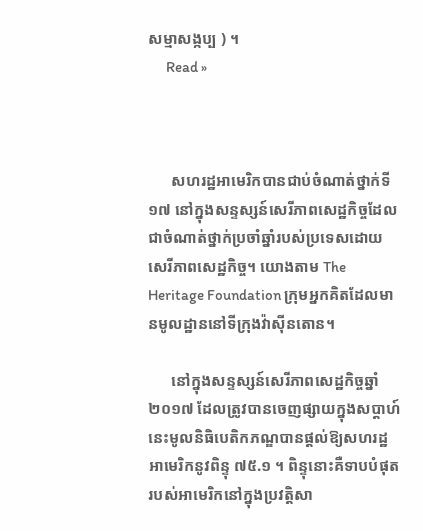សម្មាសង្កប្ប ) ។
      Read »



      សហរដ្ឋអាមេរិកបានជាប់ចំណាត់ថ្នាក់ទី ១៧ នៅក្នុងសន្ទស្សន៍សេរីភាពសេដ្ឋកិច្ចដែលជាចំណាត់ថ្នាក់ប្រចាំឆ្នាំរបស់ប្រទេសដោយសេរីភាពសេដ្ឋកិច្ច។ យោងតាម The Heritage Foundation ក្រុមអ្នកគិតដែលមានមូលដ្ឋាននៅទីក្រុងវ៉ាស៊ីនតោន។

      នៅក្នុងសន្ទស្សន៍សេរីភាពសេដ្ឋកិច្ចឆ្នាំ ២០១៧ ដែលត្រូវបានចេញផ្សាយក្នុងសប្តាហ៍នេះមូលនិធិបេតិកភណ្ឌបានផ្តល់ឱ្យសហរដ្ឋអាមេរិកនូវពិន្ទុ ៧៥.១ ។ ពិន្ទុនោះគឺទាបបំផុតរបស់អាមេរិកនៅក្នុងប្រវត្តិសា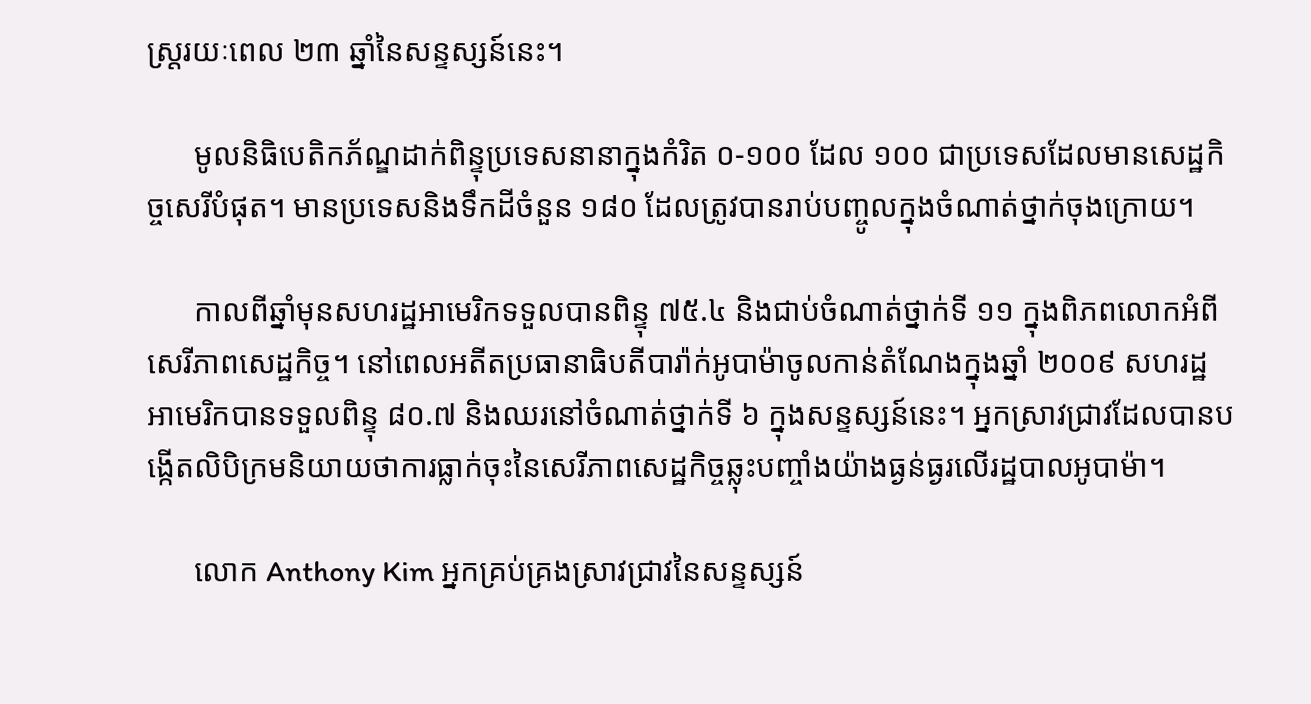ស្រ្តរយៈពេល ២៣ ឆ្នាំនៃសន្ទស្សន៍នេះ។

      មូលនិធិបេតិកភ័ណ្ឌដាក់ពិន្ទុប្រទេសនានាក្នុងកំរិត ០-១០០ ដែល ១០០ ជាប្រទេសដែលមានសេដ្ឋកិច្ចសេរីបំផុត។ មានប្រទេសនិងទឹកដីចំនួន ១៨០ ដែលត្រូវបានរាប់បញ្ចូលក្នុងចំណាត់ថ្នាក់ចុងក្រោយ។

      កាលពីឆ្នាំមុនសហរដ្ឋអាមេរិកទទួលបានពិន្ទុ ៧៥.៤ និងជាប់ចំណាត់ថ្នាក់ទី ១១ ក្នុងពិភពលោកអំពីសេរីភាពសេដ្ឋកិច្ច។ នៅពេលអតីតប្រធានាធិបតីបារ៉ាក់អូបាម៉ាចូលកាន់តំណែងក្នុងឆ្នាំ ២០០៩ សហរដ្ឋអាមេរិកបានទទួលពិន្ទុ ៨០.៧ និងឈរនៅចំណាត់ថ្នាក់ទី ៦ ក្នុងសន្ទស្សន៍នេះ។ អ្នកស្រាវជ្រាវដែលបានបង្កើតលិបិក្រមនិយាយថាការធ្លាក់ចុះនៃសេរីភាពសេដ្ឋកិច្ចឆ្លុះបញ្ចាំងយ៉ាងធ្ងន់ធ្ងរលើរដ្ឋបាលអូបាម៉ា។

      លោក Anthony Kim អ្នកគ្រប់គ្រងស្រាវជ្រាវនៃសន្ទស្សន៍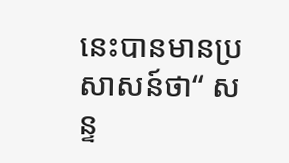នេះបានមានប្រសាសន៍ថា“ សន្ទ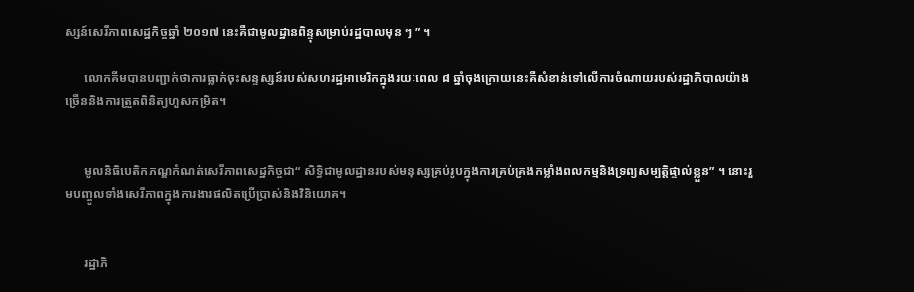ស្សន៍សេរីភាពសេដ្ឋកិច្ចឆ្នាំ ២០១៧ នេះគឺជាមូលដ្ឋានពិន្ទុសម្រាប់រដ្ឋបាលមុន ៗ ” ។

      លោកគីមបានបញ្ជាក់ថាការធ្លាក់ចុះសន្ទស្សន៍របស់សហរដ្ឋអាមេរិកក្នុងរយៈពេល ៨ ឆ្នាំចុងក្រោយនេះគឺសំខាន់ទៅលើការចំណាយរបស់រដ្ឋាភិបាលយ៉ាងច្រើននិងការត្រួតពិនិត្យហួសកម្រិត។


      មូលនិធិបេតិកភណ្ឌកំណត់សេរីភាពសេដ្ឋកិច្ចជា“ សិទ្ធិជាមូលដ្ឋានរបស់មនុស្សគ្រប់រូបក្នុងការគ្រប់គ្រងកម្លាំងពលកម្មនិងទ្រព្យសម្បត្តិផ្ទាល់ខ្លួន” ។ នោះរួមបញ្ចូលទាំងសេរីភាពក្នុងការងារផលិតប្រើប្រាស់និងវិនិយោគ។


      រដ្ឋាភិ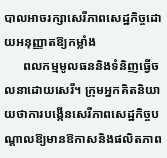បាលអាចរក្សាសេរីភាពសេដ្ឋកិច្ចដោយអនុញ្ញាតឱ្យកម្លាំង
      ពលកម្មមូលធននិងទំនិញធ្វើចលនាដោយសេរី។ ក្រុមអ្នកគិតនិយាយថាការបង្កើនសេរីភាពសេដ្ឋកិច្ចបណ្តាលឱ្យមានឱកាសនិងផលិតភាព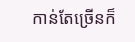កាន់តែច្រើនក៏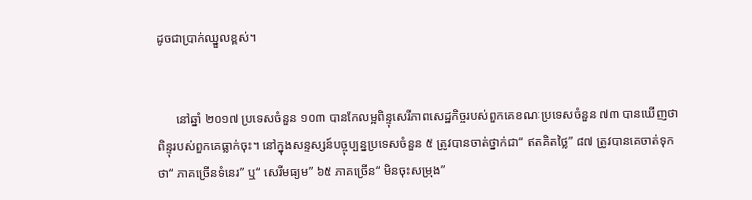ដូចជាប្រាក់ឈ្នួលខ្ពស់។


      នៅឆ្នាំ ២០១៧ ប្រទេសចំនួន ១០៣ បានកែលម្អពិន្ទុសេរីភាពសេដ្ឋកិច្ចរបស់ពួកគេខណៈប្រទេសចំនួន ៧៣ បានឃើញថាពិន្ទុរបស់ពួកគេធ្លាក់ចុះ។ នៅក្នុងសន្ទស្សន៍បច្ចុប្បន្នប្រទេសចំនួន ៥ ត្រូវបានចាត់ថ្នាក់ជា“ ឥតគិតថ្លៃ” ៨៧ ត្រូវបានគេចាត់ទុកថា“ ភាគច្រើនទំនេរ” ឬ“ សេរីមធ្យម” ៦៥ ភាគច្រើន“ មិនចុះសម្រុង”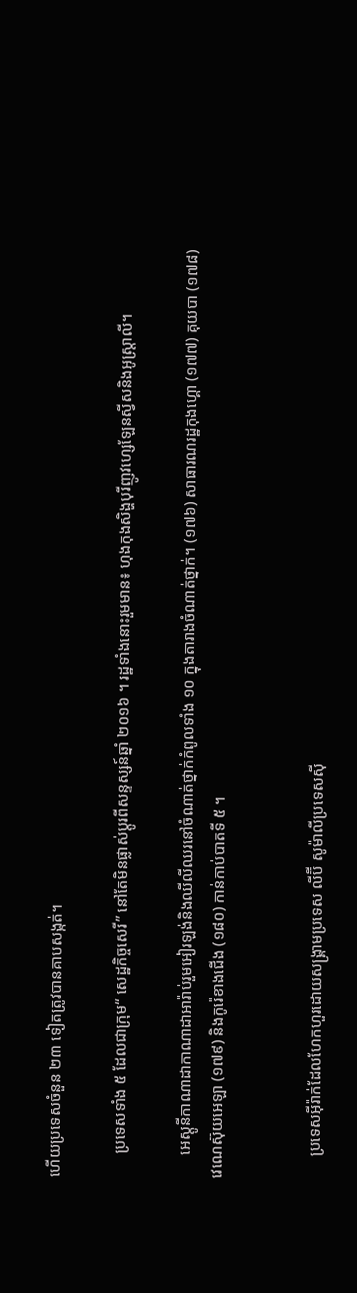ហើយប្រទេសចំនួន ២៣ ទៀតត្រូវបានគាបសង្កត់។

      ប្រទេសទាំង ៥ ដែលជាក្រុម“ សេដ្ឋកិច្ចសេរី” នៅតែមិនផ្លាស់ប្តូរពីសន្ទស្សន៍ឆ្នាំ ២០១៦ ។ រដ្ឋទាំងនោះរួមមាន៖ ហុងកុងសិង្ហបុរីញូវហ្សេឡែនស្វីសនិងអូស្ត្រាលី។

      អេស្តូនីកាណាដាកាណាដាអារ៉ាប់រួមអៀរឡង់និងឈីលីឈរនៅចំណាត់ថ្នាក់កំពូលទាំង ១០ ក្នុងតារាងចំណាត់ថ្នាក់។ (១៧៦) សាធារណរដ្ឋកុងហ្គោ (១៧៧) គុយបា (១៧៨) វេណេស៊ុយអេឡា (១៧៩) និងកូរ៉េខាងជើង (១៨០) កាន់កាប់បាតទី ៥ ។


      ប្រទេសអ៊ីរ៉ាក់ដែលហែកហួរដោយសង្រ្គាមប្រទេស លីប៊ី សូម៉ាលីប្រទេសស៊ី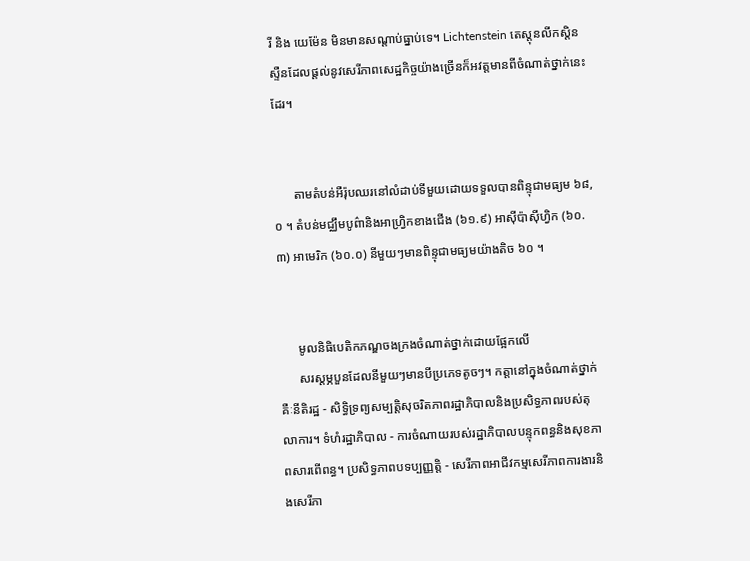រី និង យេម៉ែន មិនមានសណ្តាប់ធ្នាប់ទេ។ Lichtenstein តេស្តុនលីកស្តិនស្ទឺនដែលផ្តល់នូវសេរីភាពសេដ្ឋកិច្ចយ៉ាងច្រើនក៏អវត្តមានពីចំណាត់ថ្នាក់នេះដែរ។


      តាមតំបន់អឺរ៉ុបឈរនៅលំដាប់ទីមួយដោយទទួលបានពិន្ទុជាមធ្យម ៦៨,០ ។ តំបន់មជ្ឈឹមបូព៌ានិងអាហ្វ្រិកខាងជើង (៦១.៩) អាស៊ីប៉ាស៊ីហ្វិក (៦០.៣) អាមេរិក (៦០.០) នីមួយៗមានពិន្ទុជាមធ្យមយ៉ាងតិច ៦០ ។


      មូលនិធិបេតិកភណ្ឌចងក្រងចំណាត់ថ្នាក់ដោយផ្អែកលើ
      សរស្តម្ភបួនដែលនីមួយៗមានបីប្រភេទតូចៗ។ កត្តានៅក្នុងចំណាត់ថ្នាក់គឺៈនីតិរដ្ឋ - សិទ្ធិទ្រព្យសម្បត្តិសុចរិតភាពរដ្ឋាភិបាលនិងប្រសិទ្ធភាពរបស់តុលាការ។ ទំហំរដ្ឋាភិបាល - ការចំណាយរបស់រដ្ឋាភិបាលបន្ទុកពន្ធនិងសុខភាពសារពើពន្ធ។ ប្រសិទ្ធភាពបទប្បញ្ញត្តិ - សេរីភាពអាជីវកម្មសេរីភាពការងារនិងសេរីភា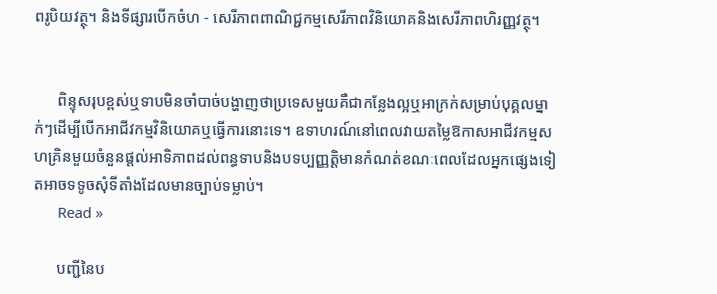ពរូបិយវត្ថុ។ និងទីផ្សារបើកចំហ - សេរីភាពពាណិជ្ជកម្មសេរីភាពវិនិយោគនិងសេរីភាពហិរញ្ញវត្ថុ។


      ពិន្ទុសរុបខ្ពស់ឬទាបមិនចាំបាច់បង្ហាញថាប្រទេសមួយគឺជាកន្លែងល្អឬអាក្រក់សម្រាប់បុគ្គលម្នាក់ៗដើម្បីបើកអាជីវកម្មវិនិយោគឬធ្វើការនោះទេ។ ឧទាហរណ៍នៅពេលវាយតម្លៃឱកាសអាជីវកម្មសហគ្រិនមួយចំនួនផ្តល់អាទិភាពដល់ពន្ធទាបនិងបទប្បញ្ញត្តិមានកំណត់ខណៈពេលដែលអ្នកផ្សេងទៀតអាចទទូចសុំទីតាំងដែលមានច្បាប់ទម្លាប់។
      Read »

      បញ្ជីនៃប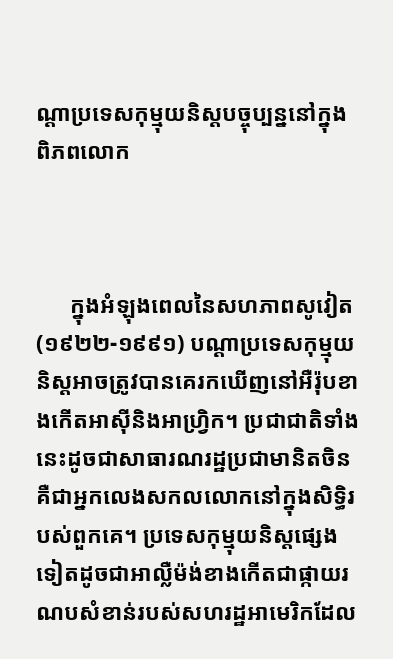ណ្តាប្រទេសកុម្មុយនិស្តបច្ចុប្បន្ននៅក្នុង ពិភពលោក



      ក្នុងអំឡុងពេលនៃសហភាពសូវៀត (១៩២២-១៩៩១) បណ្តាប្រទេសកុម្មុយនិស្តអាចត្រូវបានគេរកឃើញនៅអឺរ៉ុបខាងកើតអាស៊ីនិងអាហ្វ្រិក។ ប្រជាជាតិទាំងនេះដូចជាសាធារណរដ្ឋប្រជាមានិតចិនគឺជាអ្នកលេងសកលលោកនៅក្នុងសិទ្ធិរបស់ពួកគេ។ ប្រទេសកុម្មុយនិស្តផ្សេងទៀតដូចជាអាល្លឺម៉ង់ខាងកើតជាផ្កាយរណបសំខាន់របស់សហរដ្ឋអាមេរិកដែល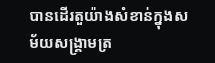បានដើរតួយ៉ាងសំខាន់ក្នុងសម័យសង្គ្រាមត្រ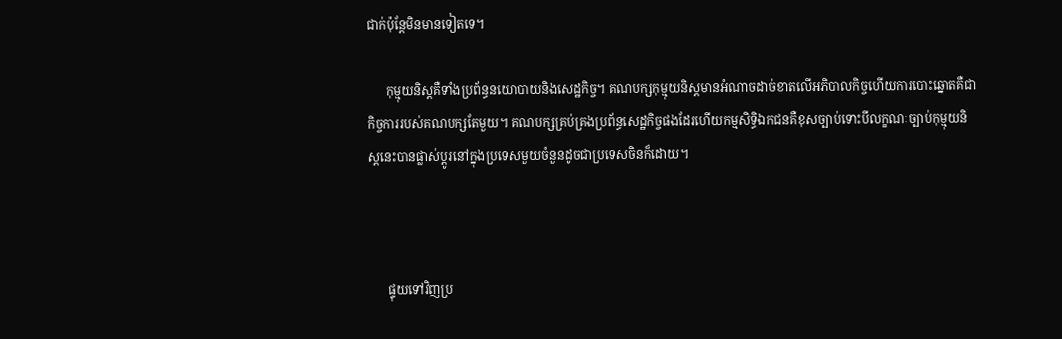ជាក់ប៉ុន្តែមិនមានទៀតទេ។

      កុម្មុយនិស្តគឺទាំងប្រព័ន្ធនយោបាយនិងសេដ្ឋកិច្ច។ គណបក្សកុម្មុយនិស្តមានអំណាចដាច់ខាតលើអភិបាលកិច្ចហើយការបោះឆ្នោតគឺជាកិច្ចការរបស់គណបក្សតែមួយ។ គណបក្សគ្រប់គ្រងប្រព័ន្ធសេដ្ឋកិច្ចផងដែរហើយកម្មសិទ្ធិឯកជនគឺខុសច្បាប់ទោះបីលក្ខណៈច្បាប់កុម្មុយនិស្តនេះបានផ្លាស់ប្តូរនៅក្នុងប្រទេសមួយចំនួនដូចជាប្រទេសចិនក៏ដោយ។



      ផ្ទុយទៅវិញប្រ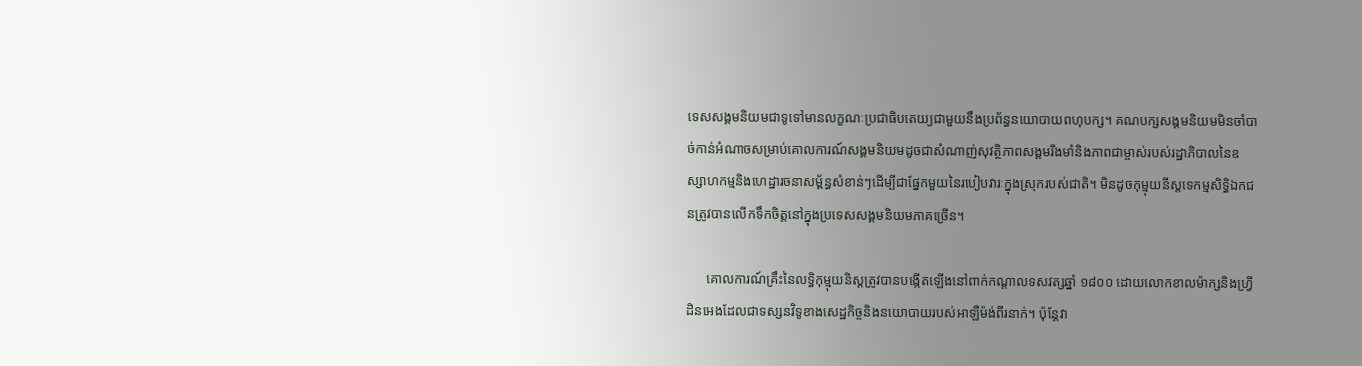ទេសសង្គមនិយមជាទូទៅមានលក្ខណៈប្រជាធិបតេយ្យជាមួយនឹងប្រព័ន្ធនយោបាយពហុបក្ស។ គណបក្សសង្គមនិយមមិនចាំបាច់កាន់អំណាចសម្រាប់គោលការណ៍សង្គមនិយមដូចជាសំណាញ់សុវត្ថិភាពសង្គមរឹងមាំនិងភាពជាម្ចាស់របស់រដ្ឋាភិបាលនៃឧស្សាហកម្មនិងហេដ្ឋារចនាសម្ព័ន្ធសំខាន់ៗដើម្បីជាផ្នែកមួយនៃរបៀបវារៈក្នុងស្រុករបស់ជាតិ។ មិនដូចកុម្មុយនីស្តទេកម្មសិទ្ធិឯកជនត្រូវបានលើកទឹកចិត្តនៅក្នុងប្រទេសសង្គមនិយមភាគច្រើន។

      គោលការណ៍គ្រឹះនៃលទ្ធិកុម្មុយនិស្តត្រូវបានបង្កើតឡើងនៅពាក់កណ្តាលទសវត្សឆ្នាំ ១៨០០ ដោយលោកខាលម៉ាក្សនិងហ្វ្រីដិនអេងដែលជាទស្សនវិទូខាងសេដ្ឋកិច្ចនិងនយោបាយរបស់អាឡឺម៉ង់ពីរនាក់។ ប៉ុន្តែវា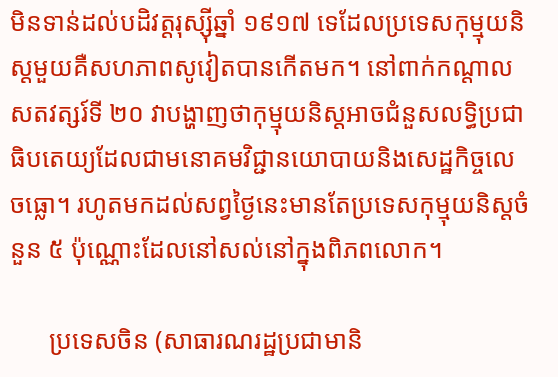មិនទាន់ដល់បដិវត្តរុស្ស៊ីឆ្នាំ ១៩១៧ ទេដែលប្រទេសកុម្មុយនិស្តមួយគឺសហភាពសូវៀតបានកើតមក។ នៅពាក់កណ្តាលសតវត្សរ៍ទី ២០ វាបង្ហាញថាកុម្មុយនិស្តអាចជំនួសលទ្ធិប្រជាធិបតេយ្យដែលជាមនោគមវិជ្ជានយោបាយនិងសេដ្ឋកិច្ចលេចធ្លោ។ រហូតមកដល់សព្វថ្ងៃនេះមានតែប្រទេសកុម្មុយនិស្តចំនួន ៥ ប៉ុណ្ណោះដែលនៅសល់នៅក្នុងពិភពលោក។

      ប្រទេសចិន (សាធារណរដ្ឋប្រជាមានិ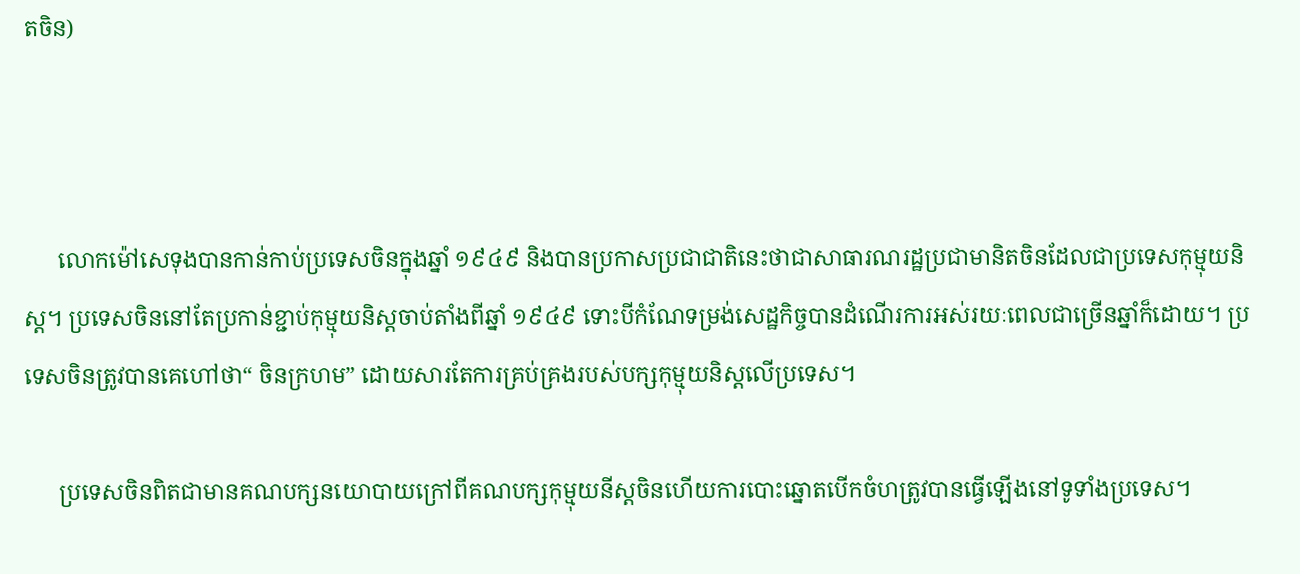តចិន)



      លោកម៉ៅសេទុងបានកាន់កាប់ប្រទេសចិនក្នុងឆ្នាំ ១៩៤៩ និងបានប្រកាសប្រជាជាតិនេះថាជាសាធារណរដ្ឋប្រជាមានិតចិនដែលជាប្រទេសកុម្មុយនិស្ត។ ប្រទេសចិននៅតែប្រកាន់ខ្ជាប់កុម្មុយនិស្តចាប់តាំងពីឆ្នាំ ១៩៤៩ ទោះបីកំណែទម្រង់សេដ្ឋកិច្ចបានដំណើរការអស់រយៈពេលជាច្រើនឆ្នាំក៏ដោយ។ ប្រទេសចិនត្រូវបានគេហៅថា“ ចិនក្រហម” ដោយសារតែការគ្រប់គ្រងរបស់បក្សកុម្មុយនិស្តលើប្រទេស។

      ប្រទេសចិនពិតជាមានគណបក្សនយោបាយក្រៅពីគណបក្សកុម្មុយនីស្តចិនហើយការបោះឆ្នោតបើកចំហត្រូវបានធ្វើឡើងនៅទូទាំងប្រទេស។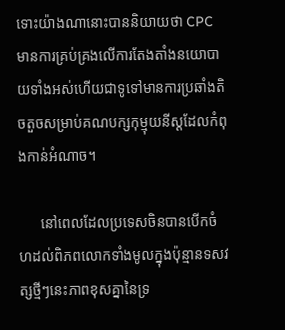ទោះយ៉ាងណានោះបាននិយាយថា CPC មានការគ្រប់គ្រងលើការតែងតាំងនយោបាយទាំងអស់ហើយជាទូទៅមានការប្រឆាំងតិចតួចសម្រាប់គណបក្សកុម្មុយនីស្តដែលកំពុងកាន់អំណាច។

      នៅពេលដែលប្រទេសចិនបានបើកចំហដល់ពិភពលោកទាំងមូលក្នុងប៉ុន្មានទសវត្សថ្មីៗនេះភាពខុសគ្នានៃទ្រ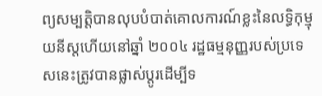ព្យសម្បត្តិបានលុបបំបាត់គោលការណ៍ខ្លះនៃលទ្ធិកុម្មុយនីស្តហើយនៅឆ្នាំ ២០០៤ រដ្ឋធម្មនុញ្ញរបស់ប្រទេសនេះត្រូវបានផ្លាស់ប្តូរដើម្បីទ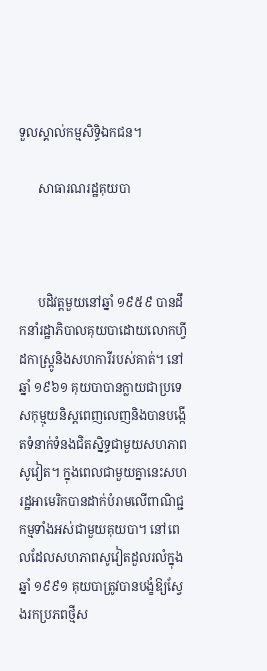ទួលស្គាល់កម្មសិទ្ធិឯកជន។

      សាធារណរដ្ឋគុយបា



      បដិវត្តមួយនៅឆ្នាំ ១៩៥៩ បានដឹកនាំរដ្ឋាភិបាលគុយបាដោយលោកហ្វីដកាស្ត្រូនិងសហការីរបស់គាត់។ នៅឆ្នាំ ១៩៦១ គុយបាបានក្លាយជាប្រទេសកុម្មុយនិស្តពេញលេញនិងបានបង្កើតទំនាក់ទំនងជិតស្និទ្ធជាមួយសហភាពសូវៀត។ ក្នុងពេលជាមួយគ្នានេះសហរដ្ឋអាមេរិកបានដាក់បំរាមលើពាណិជ្ជកម្មទាំងអស់ជាមួយគុយបា។ នៅពេលដែលសហភាពសូវៀតដួលរលំក្នុងឆ្នាំ ១៩៩១ គុយបាត្រូវបានបង្ខំឱ្យស្វែងរកប្រភពថ្មីស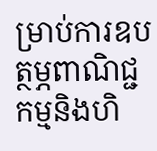ម្រាប់ការឧបត្ថម្ភពាណិជ្ជកម្មនិងហិ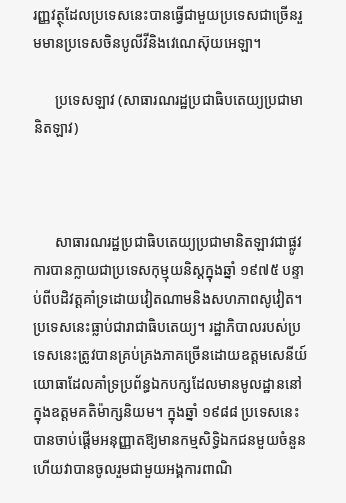រញ្ញវត្ថុដែលប្រទេសនេះបានធ្វើជាមួយប្រទេសជាច្រើនរួមមានប្រទេសចិនបូលីវីនិងវេណេស៊ុយអេឡា។

      ប្រទេសឡាវ (សាធារណរដ្ឋប្រជាធិបតេយ្យប្រជាមានិតឡាវ)



      សាធារណរដ្ឋប្រជាធិបតេយ្យប្រជាមានិតឡាវជាផ្លូវការបានក្លាយជាប្រទេសកុម្មុយនិស្តក្នុងឆ្នាំ ១៩៧៥ បន្ទាប់ពីបដិវត្តគាំទ្រដោយវៀតណាមនិងសហភាពសូវៀត។ ប្រទេសនេះធ្លាប់ជារាជាធិបតេយ្យ។ រដ្ឋាភិបាលរបស់ប្រទេសនេះត្រូវបានគ្រប់គ្រងភាគច្រើនដោយឧត្តមសេនីយ៍យោធាដែលគាំទ្រប្រព័ន្ធឯកបក្សដែលមានមូលដ្ឋាននៅក្នុងឧត្តមគតិម៉ាក្សនិយម។ ក្នុងឆ្នាំ ១៩៨៨ ប្រទេសនេះបានចាប់ផ្តើមអនុញ្ញាតឱ្យមានកម្មសិទ្ធិឯកជនមួយចំនួនហើយវាបានចូលរួមជាមួយអង្គការពាណិ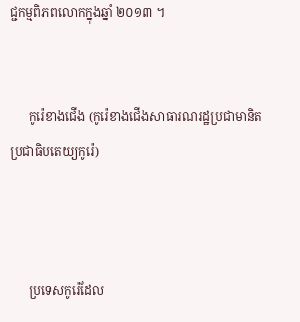ជ្ជកម្មពិភពលោកក្នុងឆ្នាំ ២០១៣ ។


      កូរ៉េខាងជើង (កូរ៉េខាងជើងសាធារណរដ្ឋប្រជាមានិតប្រជាធិបតេយ្យកូរ៉េ)



      ប្រទេសកូរ៉េដែល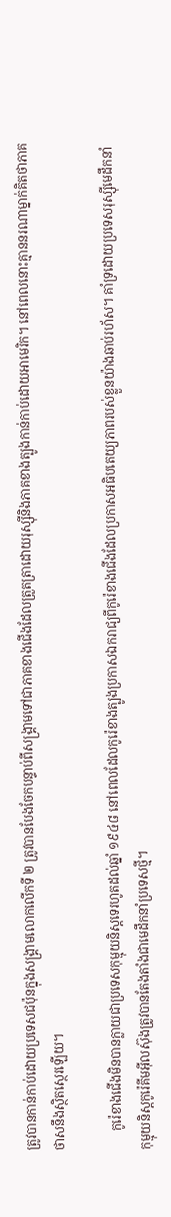ត្រូវបានកាន់កាប់ដោយប្រទេសជប៉ុនក្នុងសង្គ្រាមលោកលើកទី ២ ត្រូវបានបែងចែកបន្ទាប់ពីសង្គ្រាមទៅជាភាគខាងជើងដែលត្រួតត្រាដោយរុស្ស៊ីនិងភាគខាងត្បូងកាន់កាប់ដោយអាមេរិក។ នៅពេលនោះគ្មាននរណាម្នាក់គិតថាភាគថាសនឹងស្ថិតស្ថេរឡើយ។

      កូរ៉េខាងជើងមិនបានក្លាយជាប្រទេសកុម្មុយនិស្តទេរហូតដល់ឆ្នាំ ១៩៤៨ នៅពេលដែលកូរ៉េខាងត្បូងប្រកាសឯករាជ្យពីកូរ៉េខាងជើងដែលប្រកាសអធិបតេយ្យភាពរបស់ខ្លួនយ៉ាងឆាប់រហ័ស។ គាំទ្រដោយប្រទេសរុស្ស៊ីមេដឹកនាំកុម្មុយនិស្តកូរ៉េគីមអ៊ីលស៊ុងត្រូវបានតែងតាំងជាមេដឹកនាំប្រទេសថ្មី។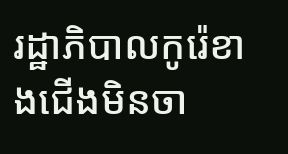រដ្ឋាភិបាលកូរ៉េខាងជើងមិនចា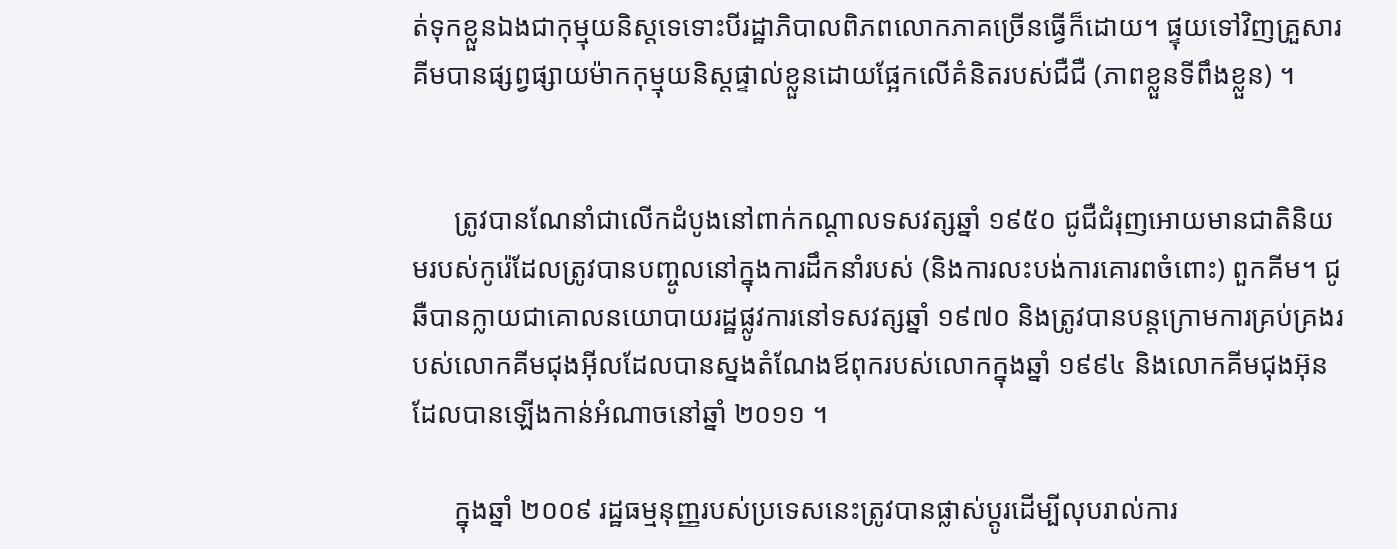ត់ទុកខ្លួនឯងជាកុម្មុយនិស្តទេទោះបីរដ្ឋាភិបាលពិភពលោកភាគច្រើនធ្វើក៏ដោយ។ ផ្ទុយទៅវិញគ្រួសារគីមបានផ្សព្វផ្សាយម៉ាកកុម្មុយនិស្តផ្ទាល់ខ្លួនដោយផ្អែកលើគំនិតរបស់ជឺជឺ (ភាពខ្លួនទីពឹងខ្លួន) ។


      ត្រូវបានណែនាំជាលើកដំបូងនៅពាក់កណ្តាលទសវត្សឆ្នាំ ១៩៥០ ជូជឺជំរុញអោយមានជាតិនិយមរបស់កូរ៉េដែលត្រូវបានបញ្ចូលនៅក្នុងការដឹកនាំរបស់ (និងការលះបង់ការគោរពចំពោះ) ពួកគីម។ ជូឆឺបានក្លាយជាគោលនយោបាយរដ្ឋផ្លូវការនៅទសវត្សឆ្នាំ ១៩៧០ និងត្រូវបានបន្តក្រោមការគ្រប់គ្រងរបស់លោកគីមជុងអ៊ីលដែលបានស្នងតំណែងឪពុករបស់លោកក្នុងឆ្នាំ ១៩៩៤ និងលោកគីមជុងអ៊ុនដែលបានឡើងកាន់អំណាចនៅឆ្នាំ ២០១១ ។

      ក្នុងឆ្នាំ ២០០៩ រដ្ឋធម្មនុញ្ញរបស់ប្រទេសនេះត្រូវបានផ្លាស់ប្តូរដើម្បីលុបរាល់ការ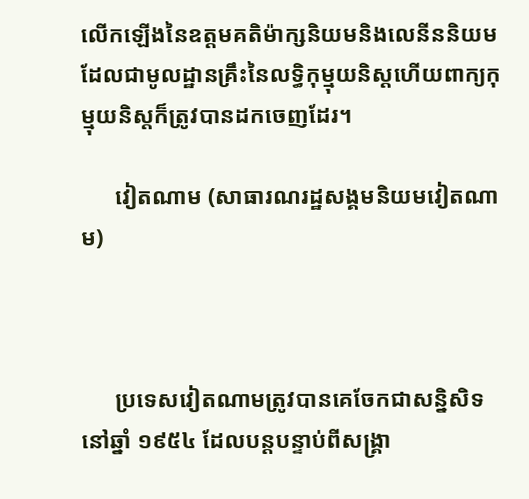លើកឡើងនៃឧត្តមគតិម៉ាក្សនិយមនិងលេនីននិយមដែលជាមូលដ្ឋានគ្រឹះនៃលទ្ធិកុម្មុយនិស្តហើយពាក្យកុម្មុយនិស្តក៏ត្រូវបានដកចេញដែរ។

      វៀតណាម (សាធារណរដ្ឋសង្គមនិយមវៀតណាម)



      ប្រទេសវៀតណាមត្រូវបានគេចែកជាសន្និសិទនៅឆ្នាំ ១៩៥៤ ដែលបន្តបន្ទាប់ពីសង្គ្រា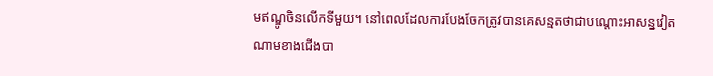មឥណ្ឌូចិនលើកទីមួយ។ នៅពេលដែលការបែងចែកត្រូវបានគេសន្មតថាជាបណ្តោះអាសន្នវៀតណាមខាងជើងបា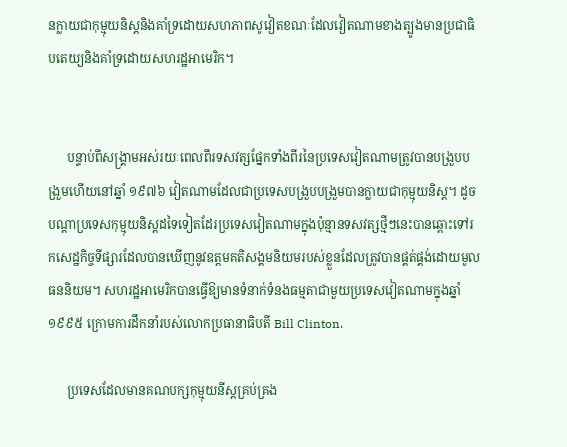នក្លាយជាកុម្មុយនិស្តនិងគាំទ្រដោយសហភាពសូវៀតខណៈដែលវៀតណាមខាងត្បូងមានប្រជាធិបតេយ្យនិងគាំទ្រដោយសហរដ្ឋអាមេរិក។


      បន្ទាប់ពីសង្គ្រាមអស់រយៈពេលពីរទសវត្សផ្នែកទាំងពីរនៃប្រទេសវៀតណាមត្រូវបានបង្រួបបង្រួមហើយនៅឆ្នាំ ១៩៧៦ វៀតណាមដែលជាប្រទេសបង្រួបបង្រួមបានក្លាយជាកុម្មុយនិស្ត។ ដូចបណ្តាប្រទេសកុម្មុយនិស្តដទៃទៀតដែរប្រទេសវៀតណាមក្នុងប៉ុន្មានទសវត្សថ្មីៗនេះបានឆ្ពោះទៅរកសេដ្ឋកិច្ចទីផ្សារដែលបានឃើញនូវឧត្តមគតិសង្គមនិយមរបស់ខ្លួនដែលត្រូវបានផ្គត់ផ្គង់ដោយមូលធននិយម។ សហរដ្ឋអាមេរិកបានធ្វើឱ្យមានទំនាក់ទំនងធម្មតាជាមួយប្រទេសវៀតណាមក្នុងឆ្នាំ ១៩៩៥ ក្រោមការដឹកនាំរបស់លោកប្រធានាធិបតី Bill Clinton.

      ប្រទេសដែលមានគណបក្សកុម្មុយនីស្តគ្រប់គ្រង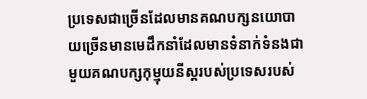ប្រទេសជាច្រើនដែលមានគណបក្សនយោបាយច្រើនមានមេដឹកនាំដែលមានទំនាក់ទំនងជាមួយគណបក្សកុម្មុយនីស្តរបស់ប្រទេសរបស់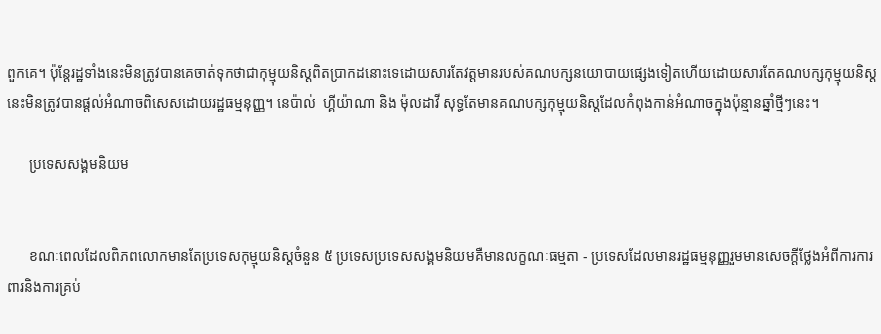ពួកគេ។ ប៉ុន្តែរដ្ឋទាំងនេះមិនត្រូវបានគេចាត់ទុកថាជាកុម្មុយនិស្តពិតប្រាកដនោះទេដោយសារតែវត្តមានរបស់គណបក្សនយោបាយផ្សេងទៀតហើយដោយសារតែគណបក្សកុម្មុយនិស្តនេះមិនត្រូវបានផ្តល់អំណាចពិសេសដោយរដ្ឋធម្មនុញ្ញ។ នេប៉ាល់  ហ្គីយ៉ាណា និង ម៉ុលដាវី សុទ្ធតែមានគណបក្សកុម្មុយនិស្តដែលកំពុងកាន់អំណាចក្នុងប៉ុន្មានឆ្នាំថ្មីៗនេះ។

      ប្រទេសសង្គមនិយម


      ខណៈពេលដែលពិភពលោកមានតែប្រទេសកុម្មុយនិស្តចំនួន ៥ ប្រទេសប្រទេសសង្គមនិយមគឺមានលក្ខណៈធម្មតា - ប្រទេសដែលមានរដ្ឋធម្មនុញ្ញរួមមានសេចក្តីថ្លែងអំពីការការពារនិងការគ្រប់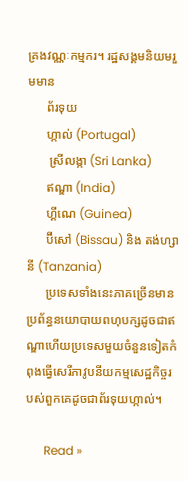គ្រងវណ្ណៈកម្មករ។ រដ្ឋសង្គមនិយមរួមមាន
      ព័រទុយ
      ហ្កាល់ (Portugal)
       ស្រីលង្កា (Sri Lanka)
      ឥណ្ឌា (India)
      ហ្គីណេ (Guinea)
      ប៊ីសៅ (Bissau) និង តង់ហ្សានី (Tanzania)
      ប្រទេសទាំងនេះភាគច្រើនមានប្រព័ន្ធនយោបាយពហុបក្សដូចជាឥណ្ឌាហើយប្រទេសមួយចំនួនទៀតកំពុងធ្វើសេរីភាវូបនីយកម្មសេដ្ឋកិច្ចរបស់ពួកគេដូចជាព័រទុយហ្កាល់។

      Read »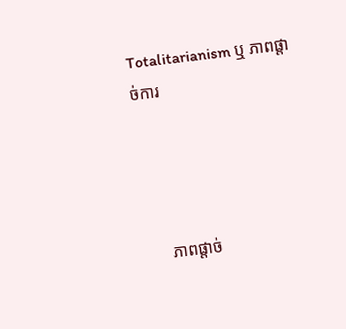Totalitarianism ឬ ភាពផ្តាច់ការ




      ភាពផ្តាច់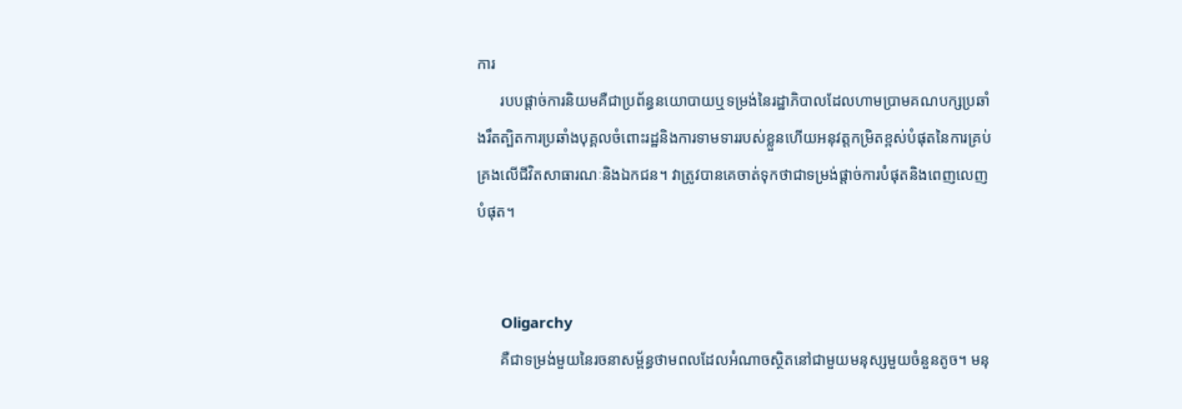ការ
      របបផ្តាច់ការនិយមគឺជាប្រព័ន្ធនយោបាយឬទម្រង់នៃរដ្ឋាភិបាលដែលហាមប្រាមគណបក្សប្រឆាំងរឹតត្បិតការប្រឆាំងបុគ្គលចំពោះរដ្ឋនិងការទាមទាររបស់ខ្លួនហើយអនុវត្តកម្រិតខ្ពស់បំផុតនៃការគ្រប់គ្រងលើជីវិតសាធារណៈនិងឯកជន។ វាត្រូវបានគេចាត់ទុកថាជាទម្រង់ផ្តាច់ការបំផុតនិងពេញលេញបំផុត។


      Oligarchy
      គឺជាទម្រង់មួយនៃរចនាសម្ព័ន្ធថាមពលដែលអំណាចស្ថិតនៅជាមួយមនុស្សមួយចំនួនតូច។ មនុ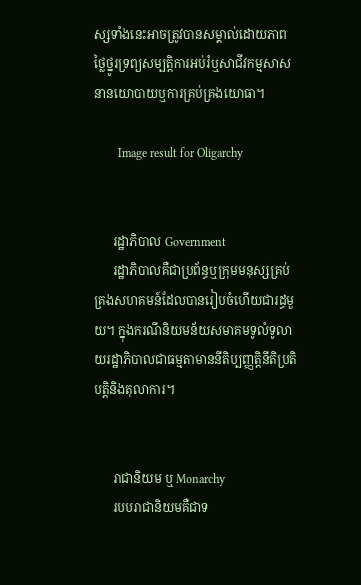ស្សទាំងនេះអាចត្រូវបានសម្គាល់ដោយភាពថ្លៃថ្នូរទ្រព្យសម្បត្តិការអប់រំឬសាជីវកម្មសាសនានយោបាយឬការគ្រប់គ្រងយោធា។

        Image result for Oligarchy


      រដ្ឋាភិបាល Government
      រដ្ឋាភិបាលគឺជាប្រព័ន្ធឬក្រុមមនុស្សគ្រប់គ្រងសហគមន៍ដែលបានរៀបចំហើយជារដ្ធមួយ។ ក្នុងករណីនិយមន័យសមាគមទូលំទូលាយរដ្ឋាភិបាលជាធម្មតាមាននីតិប្បញ្ញត្តិនីតិប្រតិបត្តិនិងតុលាការ។


      រាជានិយម ឬ Monarchy
      របបរាជានិយមគឺជាទ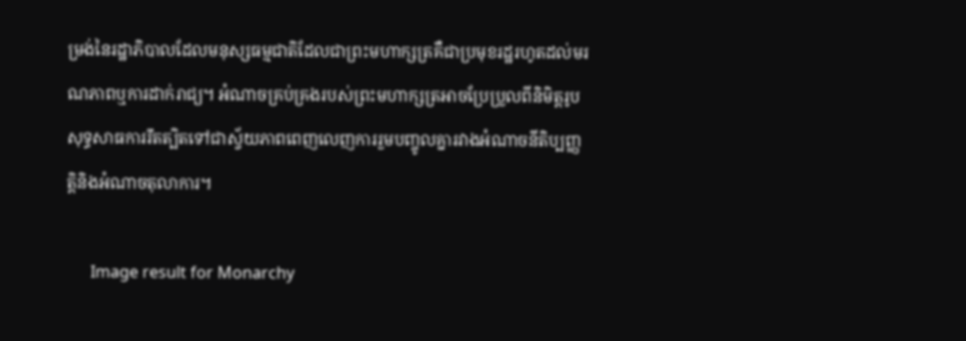ម្រង់នៃរដ្ឋាភិបាលដែលមនុស្សធម្មជាតិដែលជាព្រះមហាក្សត្រគឺជាប្រមុខរដ្ឋរហូតដល់មរណភាពឬការដាក់រាជ្យ។ អំណាចគ្រប់គ្រងរបស់ព្រះមហាក្សត្រអាចប្រែប្រួលពីនិមិត្តរូបសុទ្ធសាធការរឹតត្បិតទៅជាស្វ័យភាពពេញលេញការរួមបញ្ចូលគ្នារវាងអំណាចនីតិប្បញ្ញត្តិនិងអំណាចតុលាការ។

      Image result for Monarchy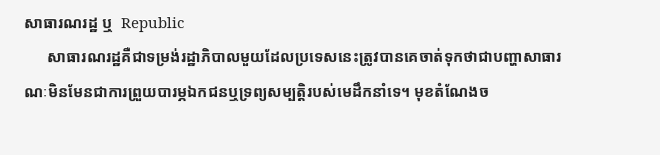សាធារណរដ្ឋ ឬ  Republic
      សាធារណរដ្ឋគឺជាទម្រង់រដ្ឋាភិបាលមួយដែលប្រទេសនេះត្រូវបានគេចាត់ទុកថាជាបញ្ហាសាធារណៈមិនមែនជាការព្រួយបារម្ភឯកជនឬទ្រព្យសម្បត្តិរបស់មេដឹកនាំទេ។ មុខតំណែងច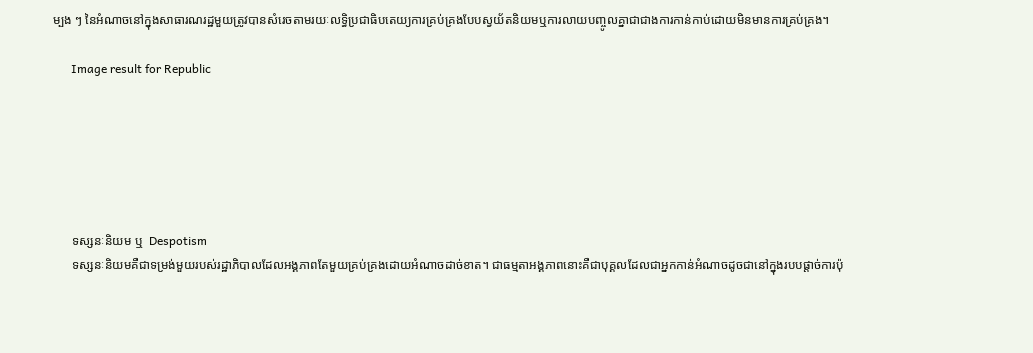ម្បង ៗ នៃអំណាចនៅក្នុងសាធារណរដ្ឋមួយត្រូវបានសំរេចតាមរយៈលទ្ធិប្រជាធិបតេយ្យការគ្រប់គ្រងបែបស្វយ័តនិយមឬការលាយបញ្ចូលគ្នាជាជាងការកាន់កាប់ដោយមិនមានការគ្រប់គ្រង។

      Image result for Republic






      ទស្សនៈនិយម ឬ  Despotism
      ទស្សនៈនិយមគឺជាទម្រង់មួយរបស់រដ្ឋាភិបាលដែលអង្គភាពតែមួយគ្រប់គ្រងដោយអំណាចដាច់ខាត។ ជាធម្មតាអង្គភាពនោះគឺជាបុគ្គលដែលជាអ្នកកាន់អំណាចដូចជានៅក្នុងរបបផ្តាច់ការប៉ុ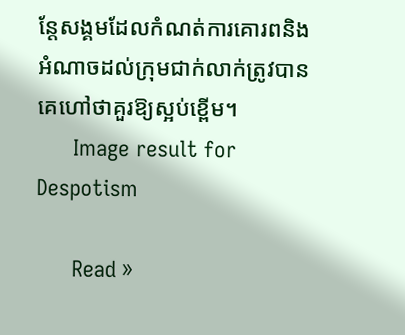ន្តែសង្គមដែលកំណត់ការគោរពនិងអំណាចដល់ក្រុមជាក់លាក់ត្រូវបានគេហៅថាគួរឱ្យស្អប់ខ្ពើម។
      Image result for Despotism

      Read »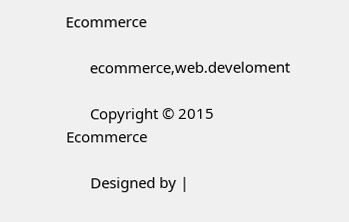Ecommerce

      ecommerce,web.develoment

      Copyright © 2015 Ecommerce

      Designed by |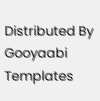Distributed By Gooyaabi Templates